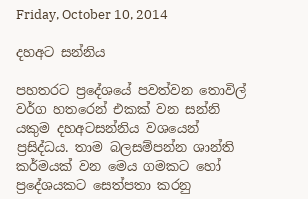Friday, October 10, 2014

දහඅට සන්නිය

පහතරට ප්‍රදේශයේ පවත්වන තොවිල් වර්ග හතරෙන් එකක් වන සන්නි යකුම දහඅටසන්නිය වශයෙන් ප්‍රසිද්ධය. තාම බලසම්පන්න ශාන්ති කර්මයක් වන මෙය ගමකට හෝ ප්‍රදේශයකට සෙත්පතා කරනු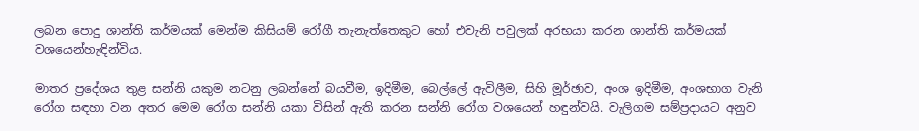ලබන පොදු ශාන්ති කර්මයක් මෙන්ම කිසියම් රෝගී තැනැත්තෙකුට හෝ එවැනි පවුලක් අරභයා කරන ශාන්ති කර්මයක් වශයෙන්හැඳින්විය.

මාතර ප්‍රදේශය තුළ සන්නි යකුම නටනු ලබන්නේ බයවීම, ඉදිමීම, බෙල්ලේ ඇවිලීම, සිහි මූර්ඡාව, අංශ ඉදිමීම, අංශභාග වැනි රෝග සඳහා වන අතර මෙම රෝග සන්නි යකා විසින් ඇති කරන සන්නි රෝග වශයෙන් හඳුන්වයි. වැලිගම සම්ප්‍රදායට අනුව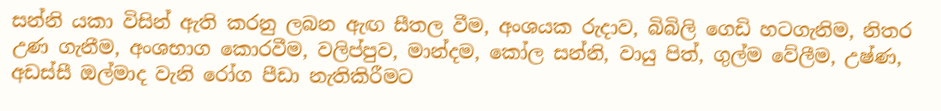සන්නි යකා විසින් ඇති කරනු ලබන ඇඟ සීතල වීම, අංශයක රුදාව, බිබිලි ගෙඩි හටගැනිම, නිතර උණ ගැනීම, අංශභාග කොරවීම, වලිප්පුව, මාන්දම, කෝල සන්නි, වායු පිත්, ගුල්ම වේලීම, උෂ්ණ, අඩස්සී ඔල්මාද වැනි රෝග පීඩා නැතිකිරීමට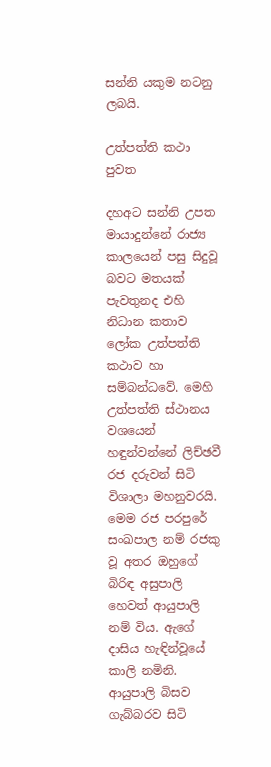සන්නි යකුම නටනු ලබයි.

උත්පත්ති කථා පුවත

දහඅට සන්නි උපත මායාදුන්නේ රාජ්‍ය කාලයෙන් පසු සිදුවූ බවට මතයක් පැවතුනද එහි නිධාන කතාව ලෝක උත්පත්ති කථාව හා සම්බන්ධවේ. මෙහි උත්පත්ති ස්ථානය වශයෙන් හඳුන්වන්නේ ලිච්ඡවී රජ දරුවන් සිටි විශාලා මහනුවරයි. මෙම රජ පරපුරේ සංඛපාල නම් රජකු වූ අතර ඔහුගේ බිරිඳ අසුපාලි හෙවත් ආයුපාලි නම් විය. ඇගේ දාසිය හැඳින්වූයේ කාලි නමිනි. ආයුපාලි බිසව ගැබ්බරව සිටි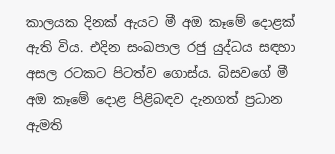කාලයක දිනක් ඇයට මී අඔ කෑමේ දොළක් ඇති විය. එදින සංඛපාල රජු යුද්ධය සඳහා අසල රටකට පිටත්ව ගොස්ය. බිසවගේ මී අඔ කෑමේ දොළ පිළිබඳව දැනගත් ප්‍රධාන ඇමති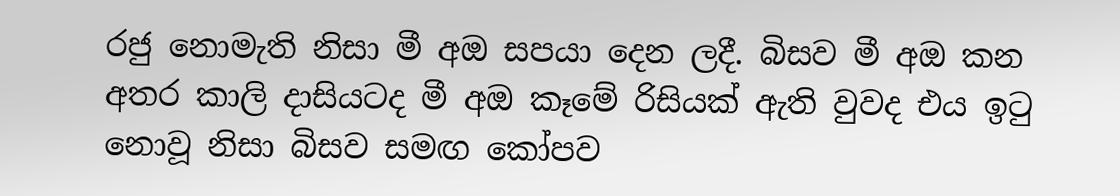රජු නොමැති නිසා මී අඔ සපයා දෙන ලදී. බිසව‍ මී අඔ කන අතර කාලි දාසියටද මී අඔ කෑමේ රිසියක් ඇති වුවද එය ඉටු නොවූ නිසා බිසව සමඟ කෝපව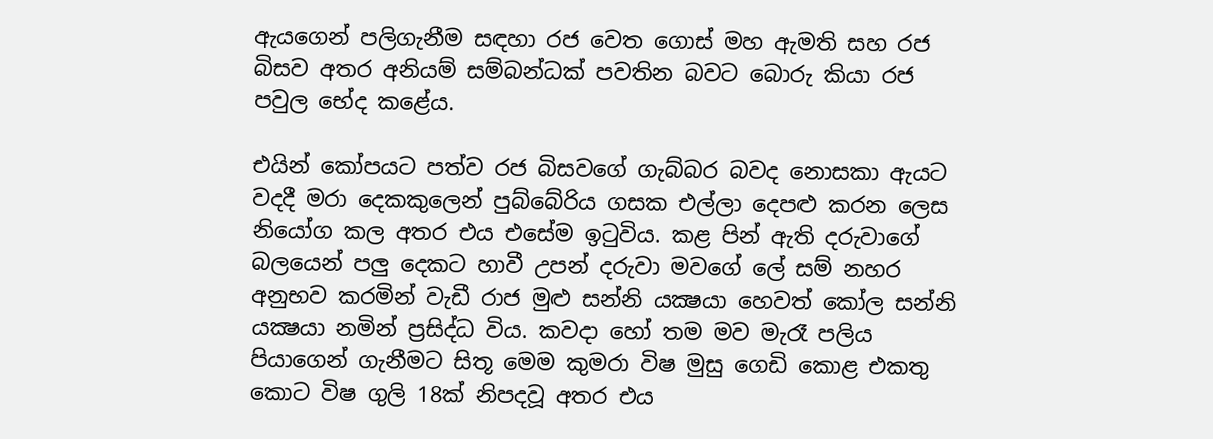ඇයගෙන් පලිගැනීම සඳහා රජ වෙත ගොස් මහ ඇමති සහ රජ බිසව අතර අනියම් සම්බන්ධක් පවතින බවට බොරු කියා රජ පවුල භේද කළේය.

එයින් කෝපයට පත්ව රජ බිසවගේ ගැබ්බර බවද නොසකා ඇයට වදදී මරා දෙකකුලෙන් පුබ්බේරිය ගසක එල්ලා දෙපළු කරන ලෙස නියෝග කල අතර එය එසේම ඉටුවිය. කළ පින් ඇති දරුවාගේ බලයෙන් පලු දෙකට හාවී උපන් දරුවා මවගේ ලේ සම් නහර අනුභව කරමින් වැඩී රාජ මුළු සන්නි යක්‍ෂයා හෙවත් කෝල සන්නි යක්‍ෂයා නමින් ප්‍රසිද්ධ විය. කවදා හෝ තම මව මැරෑ පලිය පියාගෙන් ගැනීමට සිතූ මෙම කුමරා විෂ මුසු ගෙඩි කොළ එකතු කොට විෂ ගුලි 18ක් නිපදවූ අතර එය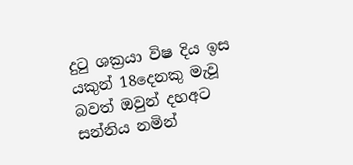දුටු ශක්‍රයා විෂ දිය ඉස යකුන් 18දෙනකු මැවූ බවත් ඔවුන් දහඅට සන්නිය නමින්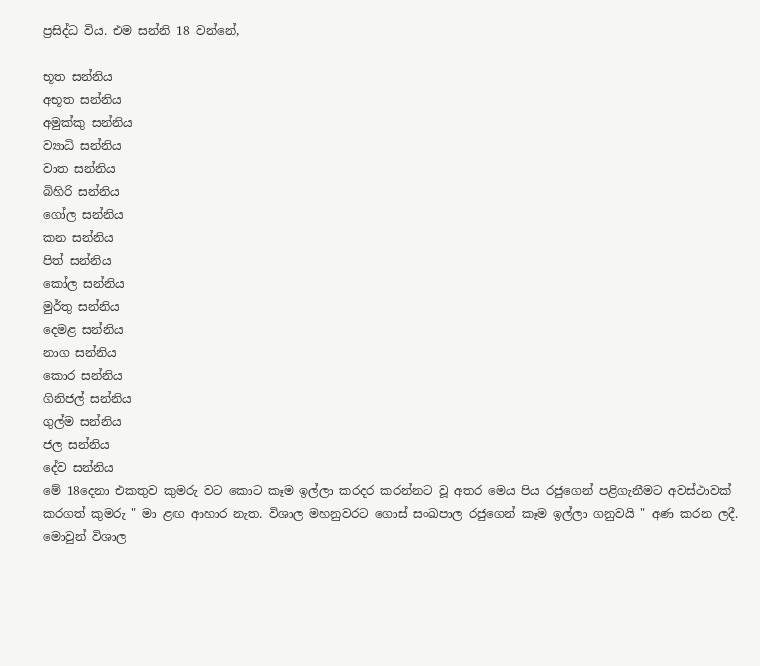ප්‍රසිද්ධ විය. එම සන්නි 18 වන්නේ,

භූත සන්නිය
අභූත සන්නිය
අමුක්කු සන්නිය
ව්‍යාධි සන්නිය
වාත සන්නිය
බිහිරි සන්නිය
ගෝල සන්නිය
කන සන්නිය
පිත් සන්නිය
කෝල සන්නිය
මුර්තු සන්නිය
දෙමළ සන්නිය
නාග සන්නිය
කොර සන්නිය
ගිනිජල් සන්නිය
ගුල්ම සන්නිය
ජල සන්නිය‍
දේව සන්නිය
මේ 18දෙනා එකතුව කුමරු වට කොට කෑම ඉල්ලා කරදර කරන්නට වූ අතර මෙය පිය රජුගෙන් පළිගැනීමට අවස්ථාවක් කරගත් කුමරු " මා ළඟ ආහාර නැත. විශාල මහනුවරට ගොස් සංඛපාල රජුගෙන් කෑම ඉල්ලා ගනුවයි " අණ කරන ලදී. මොවුන් විශාල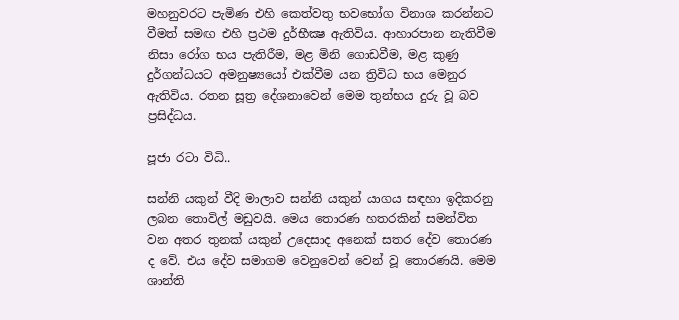මහනුවරට පැමිණ එහි කෙත්වතු භවභෝග විනාශ කරන්නට වීමත් සමඟ එහි ප්‍රථම දුර්භීක්‍ෂ ඇතිවිය. ආහාරපාන නැතිවීම නිසා රෝග භය පැතිරීම, මළ මිනි ගොඩවීම, මළ කුණු දුර්ගන්ධයට අමනුෂ්‍යයෝ එක්වීම යන ත්‍රිවිධ භය මෙනුර ඇතිවිය. රතන සූත්‍ර දේශනාවෙන් මෙ‍ම තුන්භය දුරු වූ බව ප්‍රසිද්ධය.

පූජා රටා විධි..

සන්නි යකුන් වීදි මාලාව සන්නි යකුන් යාගය සඳහා ඉදිකරනු ලබන තොවිල් මඩුවයි. මෙය තොරණ හතරකින් සමන්විත වන අතර තුනක් යකුන් උදෙසාද අනෙක් සතර දේව තොරණ ද වේ. එය දේව සමාගම වෙනුවෙන් වෙන් වූ තොරණයි. මෙම ශාන්ති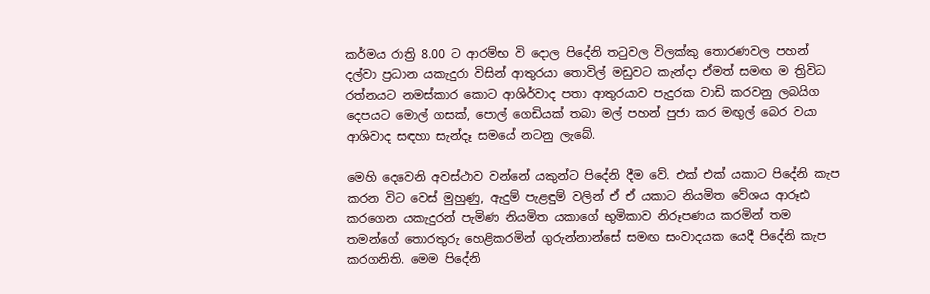කර්මය රාත්‍රි 8.00 ට ආරම්භ වි දොල පිදේනි තටුවල විලක්කු තොරණවල පහන් දල්වා ප්‍රධාන යකැදුරා විසින් ආතුරයා තොවිල් මඩුවට කැන්දා ඒමත් සමඟ ම ත්‍රිවිධ රත්නයට නමස්කාර කොට ආශිර්වාද පතා ආතුරයාව පැදුරක වාඩි කරවනු ලබයිග දෙපයට මොල් ගසක්, පොල් ගෙඩියක් තබා මල් පහන් පුජා කර මඟුල් බෙර වයා ආශිවාද සඳහා සැන්දෑ සමයේ නටනු ලැබේ.

මෙහි දෙවෙනි අවස්ථාව වන්නේ යකුන්ට පිදේනි දීම වේ. එක් එක් යකාට පිදේනි කැප කරන විට වෙස් මුහුණු, ඇදුම් පැළඳුම් වලින් ඒ ඒ යකාට නියමිත වේශය ආරූඪ කරගෙන යකැදුරන් පැමිණ නියමිත යකාගේ භුමිකාව නිරූපණය කරමින් තම තමන්ගේ තොරතුරු හෙළිකරමින් ගුරුන්නාන්සේ සමඟ සංවාදයක යෙදී පිදේනි කැප කරගනිති. මෙම පිදේනි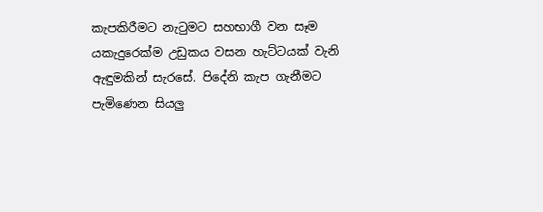කැපකිරීමට නැටුමට සහභාගී වන සෑම යකැදුරෙක්ම උඩුකය වසන හැට්ටයක් වැනි ඇඳුමකින් සැරසේ. පිදේනි කැප ගැනීමට පැමිණෙන සියලු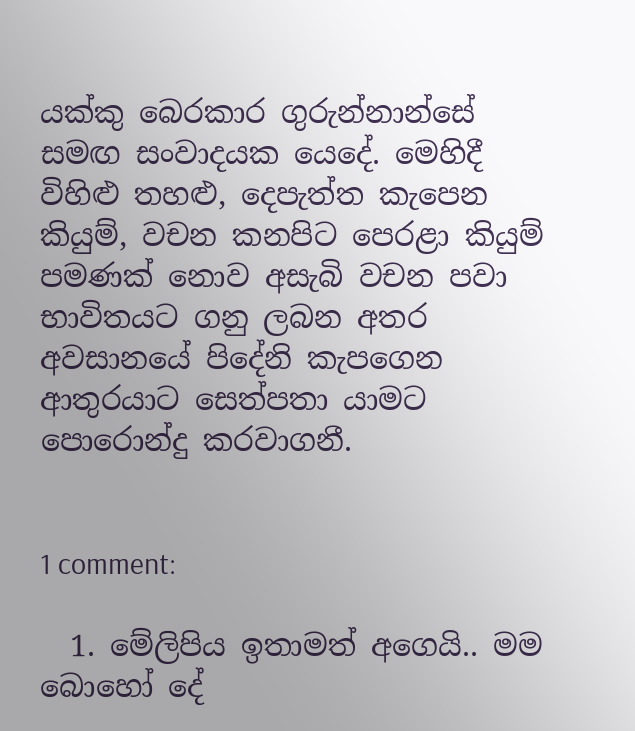යක්කු ‍බෙරකාර ගුරුන්නාන්සේ සමඟ සංවාදයක යෙදේ. මෙහිදී විහිළු තහළු, දෙපැත්ත කැපෙන කියුම්, වචන කනපිට පෙරළා කියුම් පමණක් නොව අසැබි වචන පවා භාවිතයට ගනු ලබන අතර අවසානයේ පිදේනි කැපගෙන ආතුරයාට සෙත්පතා යාමට පොරොන්දු කරවාගනී.


1 comment:

  1. මේලිපිය ඉතාමත් අගෙයි.. මම බොහෝ දේ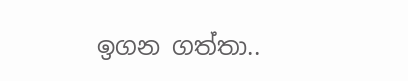ඉගන ගත්තා..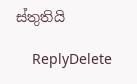ස්තුතියි

    ReplyDelete